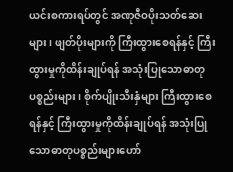ယင်းစကားရပ်တွင် အဏုဇီဝပိုးသတ်ဆေးများ၊ ဖျတ်ပိုးများကို ကြီးထွားစေရန်နှင့် ကြီးထွားမှုကိုထိန်းချုပ်ရန် အသုံးပြုသောဓာတုပစ္စည်းများ၊ စိုက်ပျိုးသီးနှံများ ကြီးထွားစေရန်နှင့် ကြီးထွားမှုကိုထိန်းချုပ်ရန် အသုံးပြုသောဓာတုပစ္စည်းများဟော်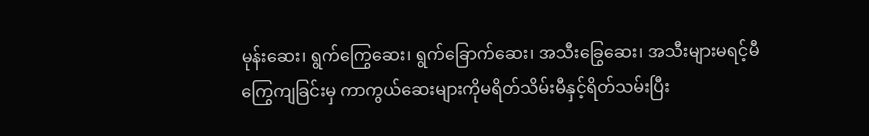မုန်းဆေး၊ ရွက်ကြွေဆေး၊ ရွက်ခြောက်ဆေး၊ အသီးခြွေဆေး၊ အသီးများမရင့်မီကြွေကျခြင်းမှ ကာကွယ်ဆေးများကိုမရိတ်သိမ်းမီနှင့်ရိတ်သမ်းပြီး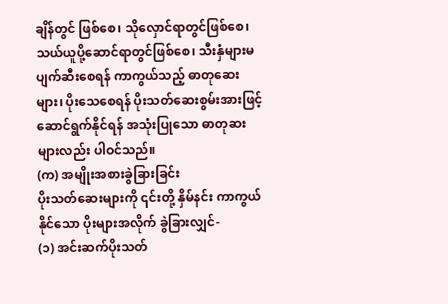ချိန်တွင် ဖြစ်စေ၊ သိုလှောင်ရာတွင်ဖြစ်စေ၊ သယ်ယူပို့ဆောင်ရာတွင်ဖြစ်စေ၊ သီးနှံများမပျက်ဆီးစေရန် ကာကွယ်သည့် ဓာတုဆေးများ၊ ပိုးသေစေရန် ပိုးသတ်ဆေးစွမ်းအားဖြင့် ဆောင်ရွက်နိုင်ရန် အသုံးပြုသော ဓာတုဆးများလည်း ပါဝင်သည်။
(က) အမျိုးအစားခွဲခြားခြင်း
ပိုးသတ်ဆေးများကို ၎င်းတို့ နှိမ်နင်း ကာကွယ်နိုင်သော ပိုးများအလိုက် ခွဲခြားလျှင်-
(၁) အင်းဆက်ပိုးသတ်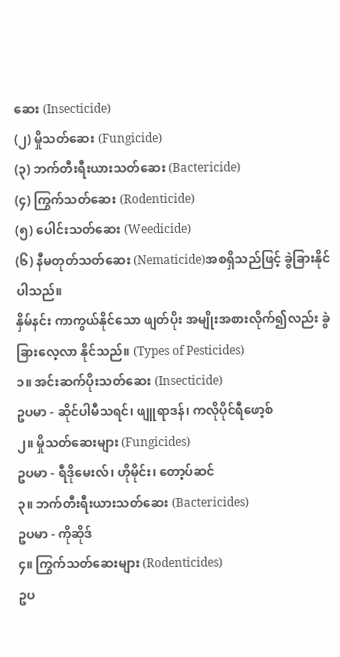ဆေး (Insecticide)
(၂) မှိုသတ်ဆေး (Fungicide)
(၃) ဘက်တီးရီးယားသတ်ဆေး (Bactericide)
(၄) ကြွက်သတ်ဆေး (Rodenticide)
(၅) ပေါင်းသတ်ဆေး (Weedicide)
(၆) နီမတုတ်သတ်ဆေး (Nematicide)အစရှိသည်ဖြင့် ခွဲခြားနိုင်ပါသည်။
နှိမ်နင်း ကာကွယ်နိုင်သော ဖျတ်ပိုး အမျိုးအစားလိုက်၍လည်း ခွဲခြားလေ့လာ နိုင်သည်။ (Types of Pesticides)
၁။ အင်းဆက်ပိုးသတ်ဆေး (Insecticide)
ဥပမာ - ဆိုင်ပါမီသရင်၊ ဖျူရာဒန်၊ ကလိုပိုင်ရီဖော့စ်
၂။ မှိုသတ်ဆေးများ (Fungicides)
ဥပမာ - ရီဒိုမေးလ်၊ ဟိုမိုင်း၊ တော့ပ်ဆင်
၃။ ဘက်တီးရီးယားသတ်ဆေး (Bactericides)
ဥပမာ - ကိုဆိုဒ်
၄။ ကြွက်သတ်ဆေးများ (Rodenticides)
ဥပ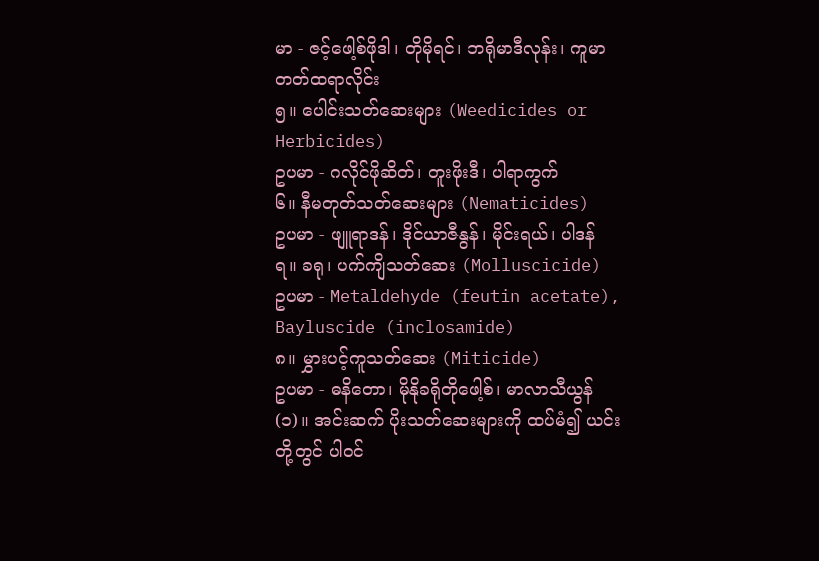မာ - ဇင့်ဖေါ့စ်ဖိုဒါ၊ တိုမိုရင်၊ ဘရိုမာဒီလုန်း၊ ကူမာတတ်ထရာလိုင်း
၅။ ပေါင်းသတ်ဆေးများ (Weedicides or Herbicides)
ဥပမာ - ဂလိုင်ဖိုဆိတ်၊ တူးဖိုးဒီ၊ ပါရာကွက်
၆။ နီမတုတ်သတ်ဆေးများ (Nematicides)
ဥပမာ - ဖျူရာဒန်၊ ဒိုင်ယာဇီနွန်၊ မိုင်းရယ်၊ ပါဒန်
ရ။ ခရု၊ ပက်ကျိသတ်ဆေး (Molluscicide)
ဥပမာ - Metaldehyde (feutin acetate), Bayluscide (inclosamide)
၈။ မွှားပင့်ကူသတ်ဆေး (Miticide)
ဥပမာ - ဓနိတော၊ မိုနိုခရိုတိုဖေါ့စ်၊ မာလာသီယွန်
(၁)။ အင်းဆက် ပိုးသတ်ဆေးများကို ထပ်မံ၍ ယင်းတို့တွင် ပါဝင်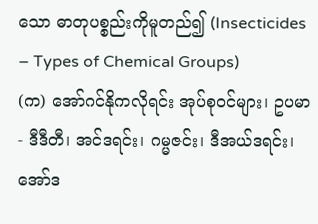သော ဓာတုပစ္စည်းကိုမူတည်၍ (Insecticides – Types of Chemical Groups)
(က) အော်ဂင်နိုကလိုရင်း အုပ်စုဝင်များ၊ ဥပမာ - ဒီဒီတီ၊ အင်ဒရင်း၊ ဂမ္မဇင်း၊ ဒီအယ်ဒရင်း၊ အော်ဒ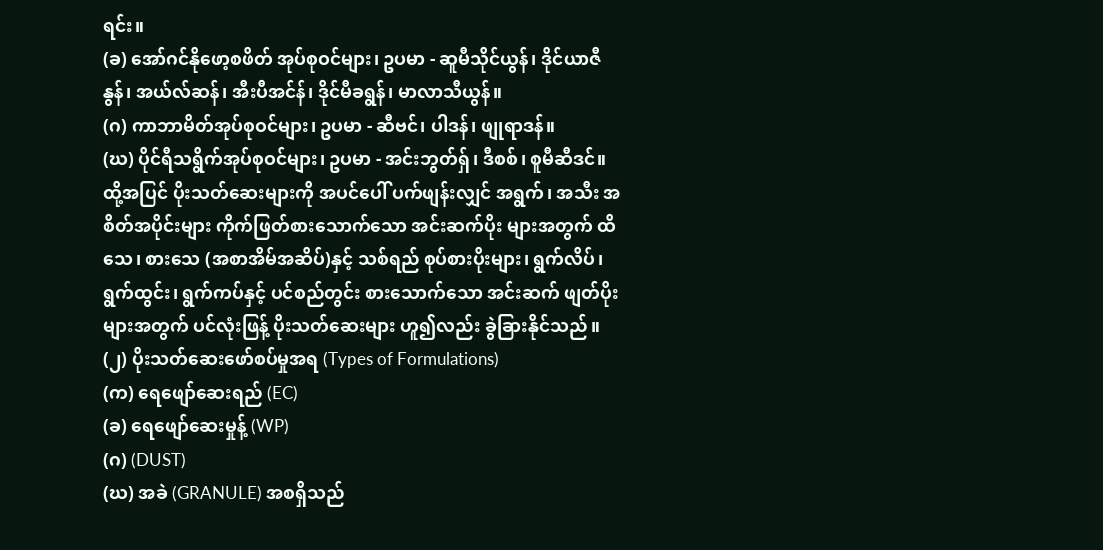ရင်း။
(ခ) အော်ဂင်နိုဖော့စဖိတ် အုပ်စုဝင်များ၊ ဥပမာ - ဆူမီသိုင်ယွန်၊ ဒိုင်ယာဇီနွန်၊ အယ်လ်ဆန်၊ အီးပီအင်န်၊ ဒိုင်မီခရွန်၊ မာလာသီယွန်။
(ဂ) ကာဘာမိတ်အုပ်စုဝင်များ၊ ဥပမာ - ဆီဗင်၊ ပါဒန်၊ ဖျုရာဒန်။
(ဃ) ပိုင်ရီသရွိက်အုပ်စုဝင်များ၊ ဥပမာ - အင်းဘွတ်ရှ်၊ ဒီစစ်၊ စူမီဆီဒင်။
ထို့အပြင် ပိုးသတ်ဆေးများကို အပင်ပေါ် ပက်ဖျန်းလျှင် အရွက်၊ အသီး အစိတ်အပိုင်းများ ကိုက်ဖြတ်စားသောက်သော အင်းဆက်ပိုး များအတွက် ထိသေ၊ စားသေ (အစာအိမ်အဆိပ်)နှင့် သစ်ရည် စုပ်စားပိုးများ၊ ရွက်လိပ်၊ ရွက်ထွင်း၊ ရွက်ကပ်နှင့် ပင်စည်တွင်း စားသောက်သော အင်းဆက် ဖျတ်ပိုးများအတွက် ပင်လုံးဖြန့် ပိုးသတ်ဆေးများ ဟူ၍လည်း ခွဲခြားနိုင်သည်။
(၂) ပိုးသတ်ဆေးဖော်စပ်မှုအရ (Types of Formulations)
(က) ရေဖျော်ဆေးရည် (EC)
(ခ) ရေဖျော်ဆေးမှုန့် (WP)
(ဂ) (DUST)
(ဃ) အခဲ (GRANULE) အစရှိသည်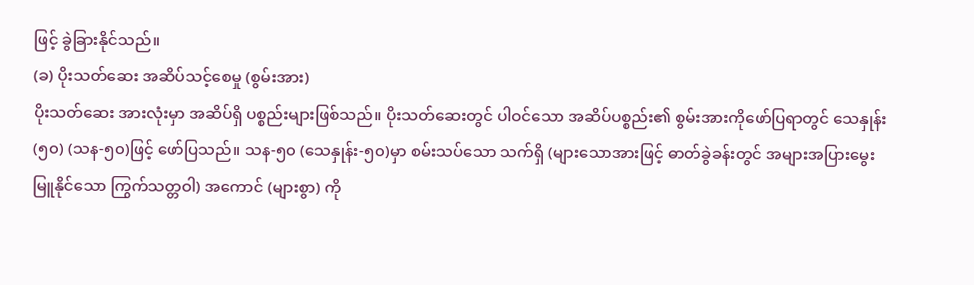ဖြင့် ခွဲခြားနိုင်သည်။
(ခ) ပိုးသတ်ဆေး အဆိပ်သင့်စေမှု (စွမ်းအား)
ပိုးသတ်ဆေး အားလုံးမှာ အဆိပ်ရှိ ပစ္စည်းများဖြစ်သည်။ ပိုးသတ်ဆေးတွင် ပါဝင်သော အဆိပ်ပစ္စည်း၏ စွမ်းအားကိုဖော်ပြရာတွင် သေနှုန်း (၅၀) (သန-၅၀)ဖြင့် ဖော်ပြသည်။ သန-၅၀ (သေနှုန်း-၅၀)မှာ စမ်းသပ်သော သက်ရှိ (များသောအားဖြင့် ဓာတ်ခွဲခန်းတွင် အများအပြားမွေးမြူနိုင်သော ကြွက်သတ္တဝါ) အကောင် (များစွာ) ကို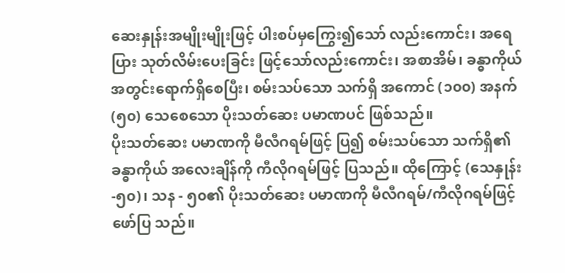ဆေးနှုန်းအမျိုးမျိုးဖြင့် ပါးစပ်မှကြွေး၍သော် လည်းကောင်း၊ အရေပြား သုတ်လိမ်းပေးခြင်း ဖြင့်သော်လည်းကောင်း၊ အစာအိမ်၊ ခန္ဓာကိုယ် အတွင်းရောက်ရှိစေပြီး၊ စမ်းသပ်သော သက်ရှိ အကောင် (၁၀၀) အနက် (၅၀) သေစေသော ပိုးသတ်ဆေး ပမာဏပင် ဖြစ်သည်။
ပိုးသတ်ဆေး ပမာဏကို မီလီဂရမ်ဖြင့် ပြ၍ စမ်းသပ်သော သက်ရှိ၏ ခန္ဓာကိုယ် အလေးချိန်ကို ကီလိုဂရမ်ဖြင့် ပြသည်။ ထိုကြောင့် (သေနှုန်း-၅၀)၊ သန - ၅၀၏ ပိုးသတ်ဆေး ပမာဏကို မီလီဂရမ်/ကီလိုဂရမ်ဖြင့် ဖော်ပြ သည်။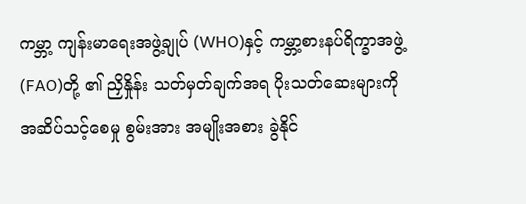ကမ္ဘာ့ ကျန်းမာရေးအဖွဲ့ချုပ် (WHO)နှင့် ကမ္ဘာ့စားနပ်ရိက္ခာအဖွဲ့ (FAO)တို့ ၏ ညှိနှိုန်း သတ်မှတ်ချက်အရ ပိုးသတ်ဆေးများကို အဆိပ်သင့်စေမှု စွမ်းအား အမျိုးအစား ခွဲနိုင်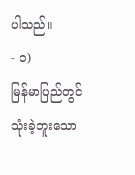ပါသည်။
- ၁)
မြန်မာပြည်တွင် သုံးခဲ့ဘူးသော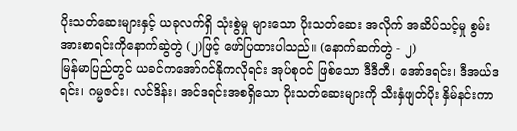ပိုးသတ်ဆေးများနှင့် ယခုလက်ရှိ သုံးစွဲမှု များသော ပိုးသတ်ဆေး အလိုက် အဆိပ်သင့်မှု စွမ်းအားစာရင်းကိုနောက်ဆွဲတွဲ (၂)ဖြင့် ဖော်ပြထားပါသည်။ (နောက်ဆက်တွဲ - ၂)
မြန်မာပြည်တွင် ယခင်ကအော်ဂင်နိုကလိုရင်း အုပ်စုဝင် ဖြစ်သော ဒီဒီတီ၊ အော်ဒရင်း၊ ဒီအယ်ဒရင်း၊ ဂမ္မဇင်း၊ လင်ဒိန်း၊ အင်ဒရင်းအစရှိသော ပိုးသတ်ဆေးများကို သီးနှံဖျတ်ပိုး နှိမ်နင်းကာ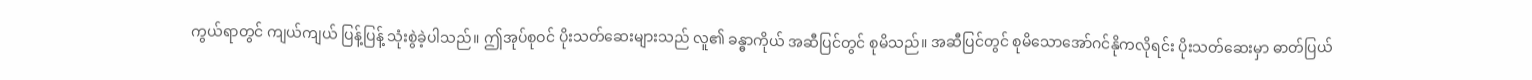ကွယ်ရာတွင် ကျယ်ကျယ် ပြန့်ပြန့် သုံးစွဲခဲ့ပါသည်။ ဤအုပ်စုဝင် ပိုးသတ်ဆေးများသည် လူ၏ ခန္ဓာကိုယ် အဆီပြင်တွင် စုမိသည်။ အဆီပြင်တွင် စုမိသောအော်ဂင်နိုကလိုရင်း ပိုးသတ်ဆေးမှာ ဓာတ်ပြယ်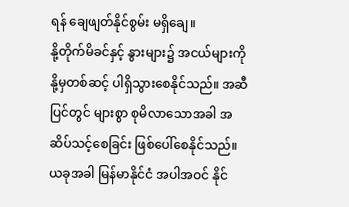ရန် ချေဖျတ်နိုင်စွမ်း မရှိချေ။
နို့တိုက်မိခင်နှင့် နွားများ၌ အငယ်များကို နို့မှတစ်ဆင့် ပါရှိသွားစေနိုင်သည်။ အဆီပြင်တွင် များစွာ စုမိလာသောအခါ အဆိပ်သင့်စေခြင်း ဖြစ်ပေါ်စေနိုင်သည်။ ယခုအခါ မြန်မာနိုင်ငံ အပါအဝင် နိုင်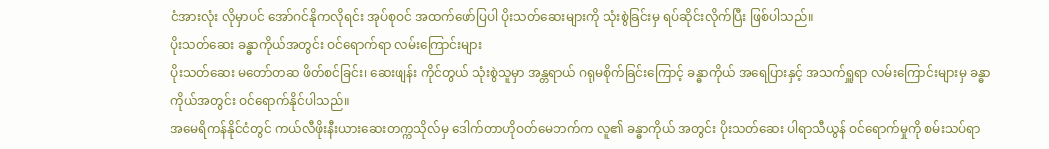ငံအားလုံး လိုမှာပင် အော်ဂင်နိုကလိုရင်း အုပ်စုဝင် အထက်ဖော်ပြပါ ပိုးသတ်ဆေးများကို သုံးစွဲခြင်းမှ ရပ်ဆိုင်းလိုက်ပြီး ဖြစ်ပါသည်။
ပိုးသတ်ဆေး ခန္ဓာကိုယ်အတွင်း ဝင်ရောက်ရာ လမ်းကြောင်းများ
ပိုးသတ်ဆေး မတော်တဆ ဖိတ်စင်ခြင်း၊ ဆေးဖျန်း ကိုင်တွယ် သုံးစွဲသူမှာ အန္တရာယ် ဂရုမစိုက်ခြင်းကြောင့် ခန္ဓာကိုယ် အရေပြားနှင့် အသက်ရှူရာ လမ်းကြောင်းများမှ ခန္ဓာကိုယ်အတွင်း ဝင်ရောက်နိုင်ပါသည်။
အမေရိကန်နိုင်ငံတွင် ကယ်လီဖိုးနီးယားဆေးတက္ကသိုလ်မှ ဒေါက်တာဟိုဝတ်မေဘက်က လူ၏ ခန္ဓာကိုယ် အတွင်း ပိုးသတ်ဆေး ပါရာသီယွန် ဝင်ရောက်မှုကို စမ်းသပ်ရာ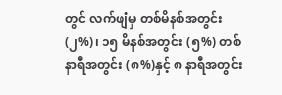တွင် လက်ဖျံမှ တစ်မိနစ်အတွင်း (၂%)၊ ၁၅ မိနစ်အတွင်း (၅%) တစ်နာရီအတွင်း (၈%)နှင့် ၈ နာရီအတွင်း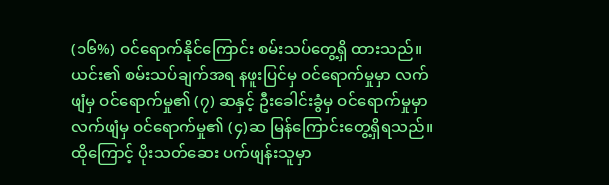(၁၆%) ဝင်ရောက်နိုင်ကြောင်း စမ်းသပ်တွေ့ရှိ ထားသည်။
ယင်း၏ စမ်းသပ်ချက်အရ နဖူးပြင်မှ ဝင်ရောက်မှုမှာ လက်ဖျံမှ ဝင်ရောက်မှု၏ (၇) ဆနှင့် ဦးခေါင်းခွံမှ ဝင်ရောက်မှုမှာ လက်ဖျံမှ ဝင်ရောက်မှု၏ (၄)ဆ မြန်ကြောင်းတွေ့ရှိရသည်။ ထိုကြောင့် ပိုးသတ်ဆေး ပက်ဖျန်းသူမှာ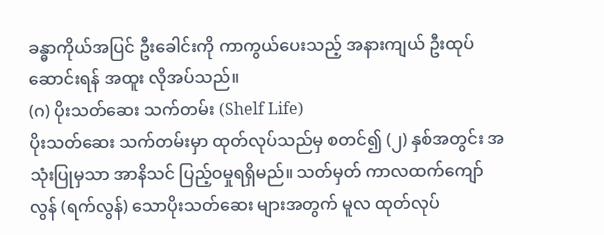ခန္ဓာကိုယ်အပြင် ဦးခေါင်းကို ကာကွယ်ပေးသည့် အနားကျယ် ဦးထုပ်ဆောင်းရန် အထူး လိုအပ်သည်။
(ဂ) ပိုးသတ်ဆေး သက်တမ်း (Shelf Life)
ပိုးသတ်ဆေး သက်တမ်းမှာ ထုတ်လုပ်သည်မှ စတင်၍ (၂) နှစ်အတွင်း အသုံးပြုမှသာ အာနိသင် ပြည့်ဝမှုရရှိမည်။ သတ်မှတ် ကာလထက်ကျော်လွန် (ရက်လွန်) သောပိုးသတ်ဆေး များအတွက် မူလ ထုတ်လုပ်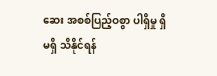ဆေး အစစ်ပြည့်ဝစွာ ပါရှိမှု ရှိမရှိ သိနိုင်ရန်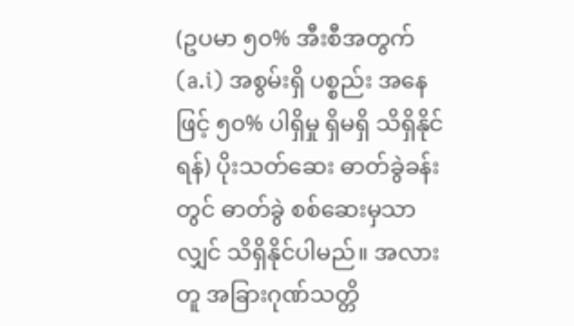(ဥပမာ ၅၀% အီးစီအတွက် (a.i) အစွမ်းရှိ ပစ္စည်း အနေဖြင့် ၅၀% ပါရှိမှု ရှိမရှိ သိရှိနိုင်ရန်) ပိုးသတ်ဆေး ဓာတ်ခွဲခန်းတွင် ဓာတ်ခွဲ စစ်ဆေးမှသာလျှင် သိရှိနိုင်ပါမည်။ အလားတူ အခြားဂုဏ်သတ္တိ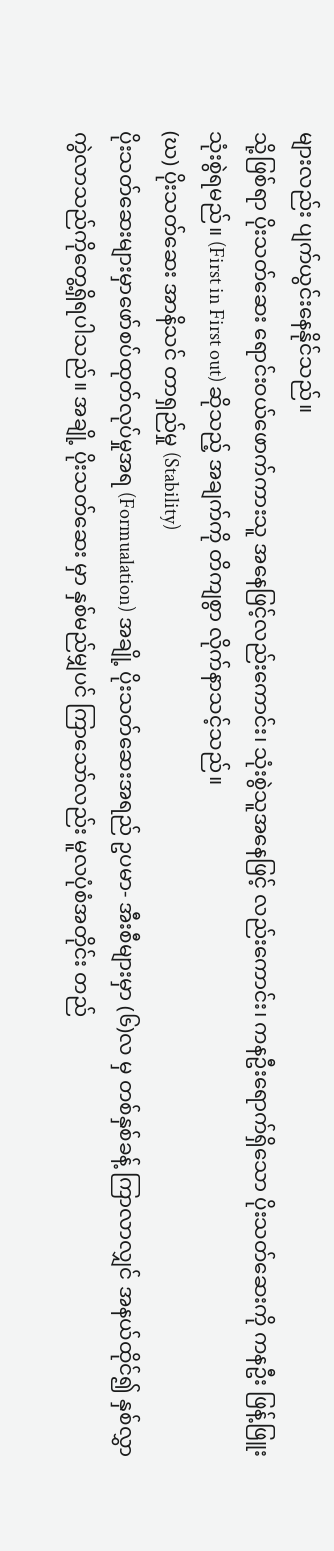များလည်း ပျက်ယွင်းနေနိုင်သည်။
သို့ဖြစ်ရာ ပိုးသတ်ဆေး ရောင်းဝယ်ဖောက်ကားသူ အနေဖြင့်လည်းကောင်း၊ သုံးစွဲသူအနေဖြင့် လည်းကောင်း၊ ကနဦးရောက်ရှိသော ပိုးသတ်ဆေးကို ကနဦး ဖြန့်ဖြူးသုံးစွဲရမည်။ (First in First out) ဆိုသည့် အချက်ကို တိကျစွာ လိုက်နာသင့်သည်။
(ဃ) ပိုးသတ်ဆေး အာနိသင် တာရှည်မှု (Stability)
ပိုးသတ်ဆေးများမှာဖော်စပ်ထုတ်လုပ်မှုအရ (Formualation) အချို့ ပိုးသတ်ဆေးအရည် ဥပမာ- အီးစီများမှာ (၆)လ မှ တစ်နှစ်ခန့် ကြာလာလျှင် အနယ်ထိုင်၍ နှစ်လွှာ ကွဲလာသည်ကိုတွေ့ရှိရပါသည်။ အချို့ ပိုးသတ်ဆေး မှာ နှစ်မည်မျှပင် ကြာသော်လည်း မူလပုံစံအတိုင်း တည်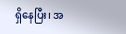ရှိနေပြီး၊ အ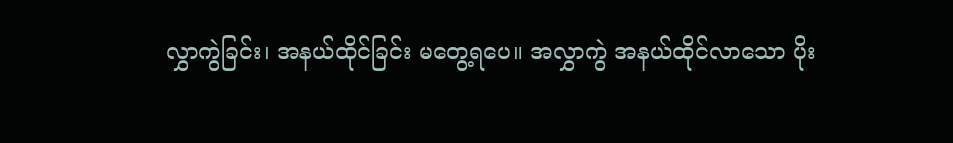လွှာကွဲခြင်း၊ အနယ်ထိုင်ခြင်း မတွေ့ရပေ။ အလွှာကွဲ အနယ်ထိုင်လာသော ပိုး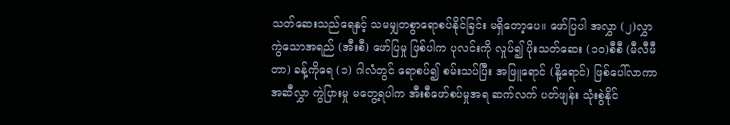သတ်ဆေးသည်ရေနှင့် သမမျှတစွာရောစပ်နိုင်ခြင်း မရှိတော့ပေ။ ဖော်ပြပါ အလွှာ (၂)လွှာ ကွဲသောအရည် (အီးစီ) ဖော်ပြမှု ဖြစ်ပါက ပုလင်းကို လှုပ်၍ ပိုးသတ်ဆေး (၁၀)စီစီ (မီလီမီတာ) ခန့်ကိုရေ (၁) ဂါလံတွင် ရောစပ်၍ စမ်းသပ်ပြီး အဖြူရောင် (နို့ရောင်) ဖြစ်ပေါ်လာကာ အဆီလွှာ ကွဲပြားမှု မတွေ့ရပါက အီးစီဖော်စပ်မှုအရ ဆက်လက် ပတ်ဖျန်း သုံးစွဲနိုင်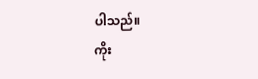ပါသည်။
ကိုး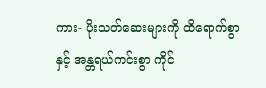ကား- ပိုးသတ်ဆေးများကို ထိရောက်စွာနှင့် အန္တရယ်ကင်းစွာ ကိုင်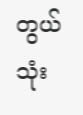တွယ် သုံး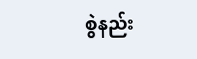စွဲနည်း